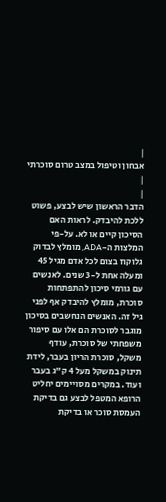|
אבחון וטיפול במצב טרום סוכרתי
|
|
הדבר הראשון שיש לבצע, פשוט ללכת להיבדק. לראות האם הסיכון קיים או לא. על-פי המלצות ה-ADA, מומלץ לבדוק גלוקוז בצום לכל אדם מגיל 45 ומעלה אחת ל-3 שנים. לאנשים עם גורמי סיכון להתפתחות סוכרת, מומלץ להיבדק אף לפני גיל זה. האנשים הנחשבים בסיכון מוגבר לסוכרת הם אלו עם סיפור משפחתי של סוכרת, עודף משקל, סוכרת הריון בעבר, לידת תינוק במשקל מעל 4 ק"ג בעבר ועוד. במקרים מסויימים יחליט הרופא המטפל לבצע גם בדיקת העמסת סוכר או בדיקת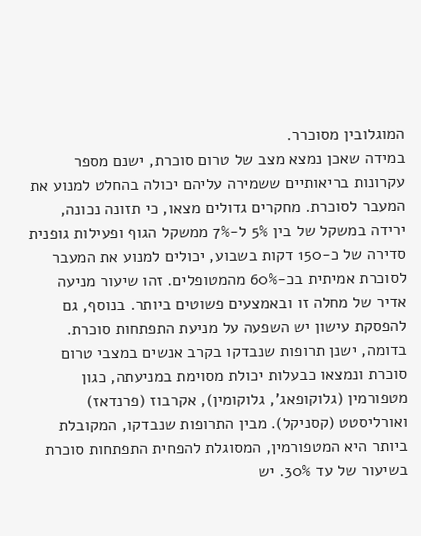המוגלובין מסוכרר.
במידה שאכן נמצא מצב של טרום סוכרת, ישנם מספר עקרונות בריאותיים ששמירה עליהם יכולה בהחלט למנוע את המעבר לסוכרת. מחקרים גדולים מצאו, כי תזונה נכונה, ירידה במשקל של בין 5% ל-7% ממשקל הגוף ופעילות גופנית סדירה של כ-150 דקות בשבוע, יכולים למנוע את המעבר לסוכרת אמיתית בכ-60% מהמטופלים. זהו שיעור מניעה אדיר של מחלה זו ובאמצעים פשוטים ביותר. בנוסף, גם להפסקת עישון יש השפעה על מניעת התפתחות סוכרת.
בדומה, ישנן תרופות שנבדקו בקרב אנשים במצבי טרום סוכרת ונמצאו כבעלות יכולת מסוימת במניעתה, כגון מטפורמין (גלוקופאג', גלוקומין), אקרבוז (פרנדאז) ואורליסטט (קסניקל). מבין התרופות שנבדקו, המקובלת ביותר היא המטפורמין, המסוגלת להפחית התפתחות סוכרת בשיעור של עד 30%. יש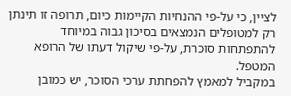לציין, כי על-פי ההנחיות הקיימות כיום, תרופה זו תינתן רק למטופלים הנמצאים בסיכון גבוה במיוחד להתפתחות סוכרת, על-פי שיקול דעתו של הרופא המטפל.
במקביל למאמץ להפחתת ערכי הסוכר, יש כמובן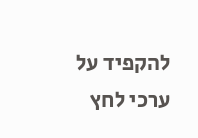להקפיד על ערכי לחץ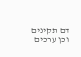דם תקינים וכן ערכים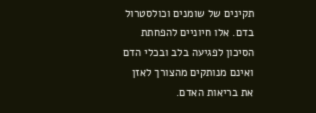תקינים של שומנים וכולסטרול בדם. אלו חיוניים להפחתת הסיכון לפגיעה בלב ובכלי הדם ואינם מנותקים מהצורך לאזן את בריאות האדם.